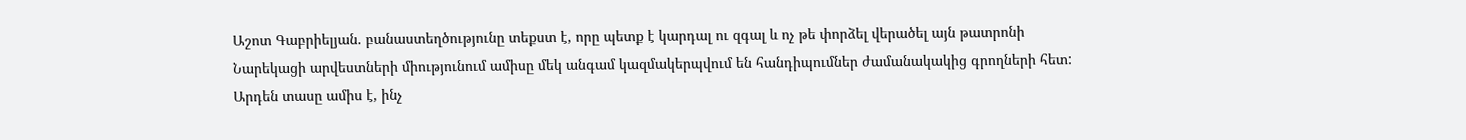Աշոտ Գաբրիելյան. բանաստեղծությունը տեքստ է, որը պետք է կարդալ ու զգալ և ոչ թե փորձել վերածել այն թատրոնի
Նարեկացի արվեստների միությունում ամիսը մեկ անգամ կազմակերպվում են հանդիպումներ ժամանակակից գրողների հետ: Արդեն տասը ամիս է, ինչ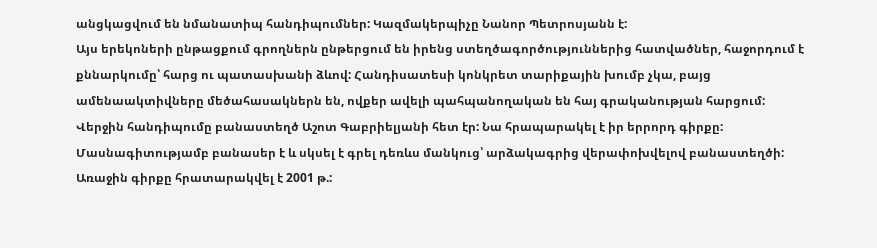անցկացվում են նմանատիպ հանդիպումներ: Կազմակերպիչը Նանոր Պետրոսյանն է:
Այս երեկոների ընթացքում գրողներն ընթերցում են իրենց ստեղծագործություններից հատվածներ, հաջորդում է քննարկումը՝ հարց ու պատասխանի ձևով: Հանդիսատեսի կոնկրետ տարիքային խումբ չկա, բայց ամենաակտիվները մեծահասակներն են, ովքեր ավելի պահպանողական են հայ գրականության հարցում:
Վերջին հանդիպումը բանաստեղծ Աշոտ Գաբրիելյանի հետ էր: Նա հրապարակել է իր երրորդ գիրքը: Մասնագիտությամբ բանասեր է և սկսել է գրել դեռևս մանկուց՝ արձակագրից վերափոխվելով բանաստեղծի: Առաջին գիրքը հրատարակվել է 2001 թ.: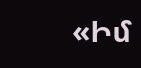«Իմ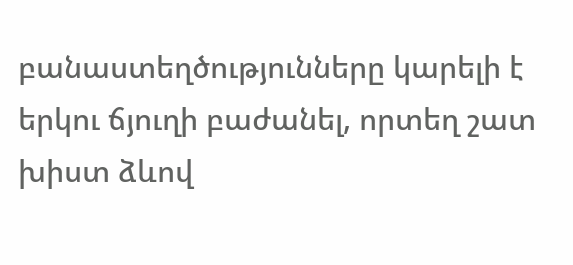բանաստեղծությունները կարելի է երկու ճյուղի բաժանել, որտեղ շատ խիստ ձևով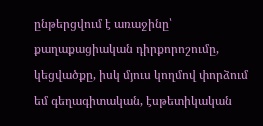ընթերցվում է առաջինը՝ քաղաքացիական դիրքորոշումը, կեցվածքը, իսկ մյուս կողմով փորձում եմ գեղագիտական, էսթետիկական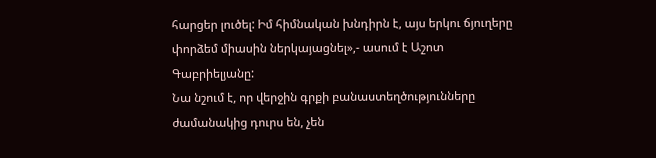հարցեր լուծել: Իմ հիմնական խնդիրն է, այս երկու ճյուղերը փորձեմ միասին ներկայացնել»,- ասում է Աշոտ Գաբրիելյանը:
Նա նշում է, որ վերջին գրքի բանաստեղծությունները ժամանակից դուրս են, չեն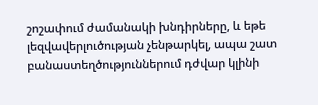շոշափում ժամանակի խնդիրները, և եթե լեզվավերլուծության չենթարկել, ապա շատ բանաստեղծություններում դժվար կլինի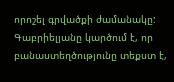որոշել գրվածքի ժամանակը: Գաբրիելյանը կարծում է, որ բանաստեղծությունը տեքստ է,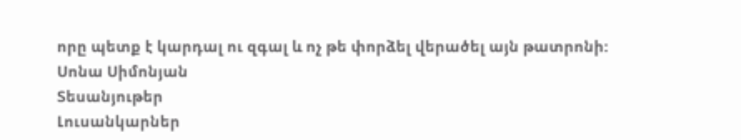որը պետք է կարդալ ու զգալ և ոչ թե փորձել վերածել այն թատրոնի:
Սոնա Սիմոնյան
Տեսանյութեր
Լուսանկարներ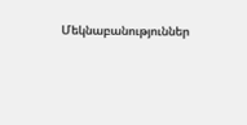Մեկնաբանություններ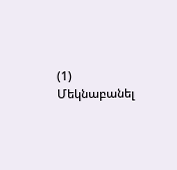(1)
Մեկնաբանել